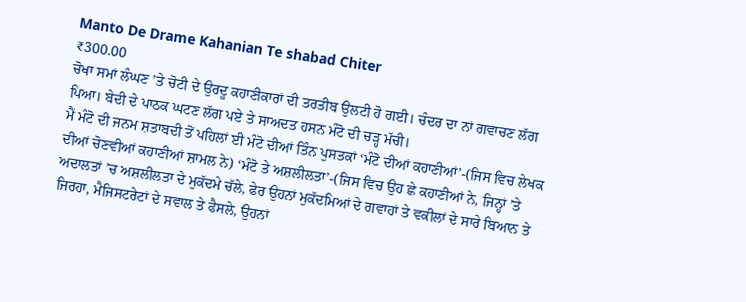Manto De Drame Kahanian Te shabad Chiter
₹300.00
ਚੋਖਾ ਸਮਾਂ ਲੰਘਣ ’ਤੇ ਚੋਟੀ ਦੇ ਉਰਦੂ ਕਹਾਣੀਕਾਰਾਂ ਦੀ ਤਰਤੀਬ ਉਲਟੀ ਹੋ ਗਈ। ਚੰਦਰ ਦਾ ਨਾਂ ਗਵਾਚਣ ਲੱਗ ਪਿਆ। ਬੇਦੀ ਦੇ ਪਾਠਕ ਘਟਣ ਲੱਗ ਪਏ ਤੇ ਸਾਅਦਤ ਹਸਨ ਮੰਟੋ ਦੀ ਚੜ੍ਹ ਮੱਚੀ।
ਮੈਂ ਮੰਟੋ ਦੀ ਜਨਮ ਸ਼ਤਾਬਦੀ ਤੋਂ ਪਹਿਲਾਂ ਈ ਮੰਟੋ ਦੀਆਂ ਤਿੰਨ ਪੁਸਤਕਾਂ ‘ਮੰਟੋ ਦੀਆਂ ਕਹਾਣੀਆਂ’-(ਜਿਸ ਵਿਚ ਲੇਖਕ ਦੀਆਂ ਚੋਣਵੀਆਂ ਕਹਾਣੀਆਂ ਸ਼ਾਮਲ ਨੇ) ‘ਮੰਟੋ ਤੇ ਅਸ਼ਲੀਲਤਾ’-(ਜਿਸ ਵਿਚ ਉਹ ਛੇ ਕਹਾਣੀਆਂ ਨੇ, ਜਿਨ੍ਹਾਂ ’ਤੇ ਅਦਾਲਤਾਂ ’ਚ ਅਸ਼ਲੀਲਤਾ ਦੇ ਮੁਕੱਦਮੇ ਚੱਲੇ, ਫੇਰ ਉਹਨਾਂ ਮੁਕੱਦਮਿਆਂ ਦੇ ਗਵਾਹਾਂ ਤੇ ਵਕੀਲਾਂ ਦੇ ਸਾਰੇ ਬਿਆਨ ਤੇ ਜਿਰਹਾ, ਮੈਜਿਸਟਰੇਟਾਂ ਦੇ ਸਵਾਲ ਤੇ ਫੈਸਲੇ, ਉਹਨਾਂ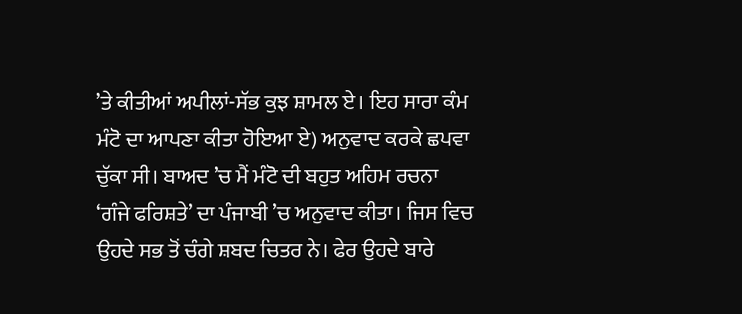’ਤੇ ਕੀਤੀਆਂ ਅਪੀਲਾਂ-ਸੱਭ ਕੁਝ ਸ਼ਾਮਲ ਏ। ਇਹ ਸਾਰਾ ਕੰਮ ਮੰਟੋ ਦਾ ਆਪਣਾ ਕੀਤਾ ਹੋਇਆ ਏ) ਅਨੁਵਾਦ ਕਰਕੇ ਛਪਵਾ ਚੁੱਕਾ ਸੀ। ਬਾਅਦ ’ਚ ਮੈਂ ਮੰਟੋ ਦੀ ਬਹੁਤ ਅਹਿਮ ਰਚਨਾ ‘ਗੰਜੇ ਫਰਿਸ਼ਤੇ’ ਦਾ ਪੰਜਾਬੀ ’ਚ ਅਨੁਵਾਦ ਕੀਤਾ। ਜਿਸ ਵਿਚ ਉਹਦੇ ਸਭ ਤੋਂ ਚੰਗੇ ਸ਼ਬਦ ਚਿਤਰ ਨੇ। ਫੇਰ ਉਹਦੇ ਬਾਰੇ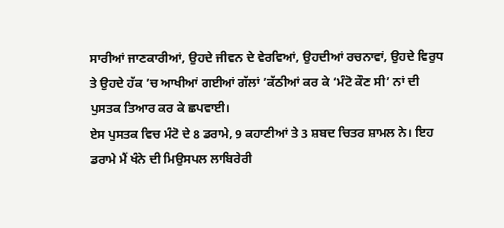ਸਾਰੀਆਂ ਜਾਣਕਾਰੀਆਂ, ਉਹਦੇ ਜੀਵਨ ਦੇ ਵੇਰਵਿਆਂ, ਉਹਦੀਆਂ ਰਚਨਾਵਾਂ, ਉਹਦੇ ਵਿਰੁਧ ਤੇ ਉਹਦੇ ਹੱਕ ’ਚ ਆਖੀਆਂ ਗਈਆਂ ਗੱਲਾਂ ’ਕੱਠੀਆਂ ਕਰ ਕੇ ‘ਮੰਟੋ ਕੌਣ ਸੀ’ ਨਾਂ ਦੀ ਪੁਸਤਕ ਤਿਆਰ ਕਰ ਕੇ ਛਪਵਾਈ।
ਏਸ ਪੁਸਤਕ ਵਿਚ ਮੰਟੋ ਦੇ 8 ਡਰਾਮੇ, 9 ਕਹਾਣੀਆਂ ਤੇ 3 ਸ਼ਬਦ ਚਿਤਰ ਸ਼ਾਮਲ ਨੇ। ਇਹ ਡਰਾਮੇ ਮੈਂ ਖੰਨੇ ਦੀ ਮਿਉਸਪਲ ਲਾਬਿਰੇਰੀ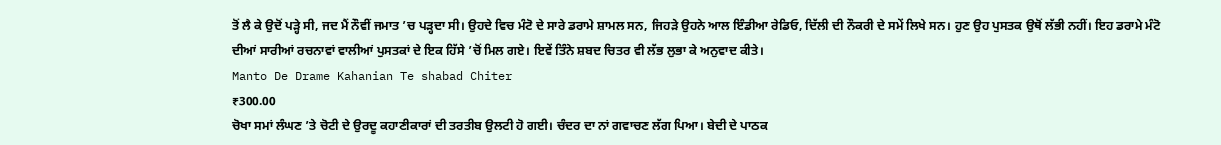ਤੋਂ ਲੈ ਕੇ ਉਦੋਂ ਪੜ੍ਹੇ ਸੀ, ਜਦ ਮੈਂ ਨੌਵੀਂ ਜਮਾਤ ’ਚ ਪੜ੍ਹਦਾ ਸੀ। ਉਹਦੇ ਵਿਚ ਮੰਟੋ ਦੇ ਸਾਰੇ ਡਰਾਮੇ ਸ਼ਾਮਲ ਸਨ, ਜਿਹੜੇ ਉਹਨੇ ਆਲ ਇੰਡੀਆ ਰੇਡਿਓ, ਦਿੱਲੀ ਦੀ ਨੌਕਰੀ ਦੇ ਸਮੇਂ ਲਿਖੇ ਸਨ। ਹੁਣ ਉਹ ਪੁਸਤਕ ਉਥੋਂ ਲੱਭੀ ਨਹੀਂ। ਇਹ ਡਰਾਮੇ ਮੰਟੋ ਦੀਆਂ ਸਾਰੀਆਂ ਰਚਨਾਵਾਂ ਵਾਲੀਆਂ ਪੁਸਤਕਾਂ ਦੇ ਇਕ ਹਿੱਸੇ ’ਚੋਂ ਮਿਲ ਗਏ। ਇਵੇਂ ਤਿੰਨੇ ਸ਼ਬਦ ਚਿਤਰ ਵੀ ਲੱਭ ਲੁਭਾ ਕੇ ਅਨੁਵਾਦ ਕੀਤੇ।
Manto De Drame Kahanian Te shabad Chiter
₹300.00
ਚੋਖਾ ਸਮਾਂ ਲੰਘਣ ’ਤੇ ਚੋਟੀ ਦੇ ਉਰਦੂ ਕਹਾਣੀਕਾਰਾਂ ਦੀ ਤਰਤੀਬ ਉਲਟੀ ਹੋ ਗਈ। ਚੰਦਰ ਦਾ ਨਾਂ ਗਵਾਚਣ ਲੱਗ ਪਿਆ। ਬੇਦੀ ਦੇ ਪਾਠਕ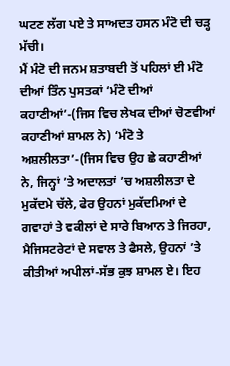ਘਟਣ ਲੱਗ ਪਏ ਤੇ ਸਾਅਦਤ ਹਸਨ ਮੰਟੋ ਦੀ ਚੜ੍ਹ ਮੱਚੀ।
ਮੈਂ ਮੰਟੋ ਦੀ ਜਨਮ ਸ਼ਤਾਬਦੀ ਤੋਂ ਪਹਿਲਾਂ ਈ ਮੰਟੋ ਦੀਆਂ ਤਿੰਨ ਪੁਸਤਕਾਂ ‘ਮੰਟੋ ਦੀਆਂ ਕਹਾਣੀਆਂ’-(ਜਿਸ ਵਿਚ ਲੇਖਕ ਦੀਆਂ ਚੋਣਵੀਆਂ ਕਹਾਣੀਆਂ ਸ਼ਾਮਲ ਨੇ) ‘ਮੰਟੋ ਤੇ ਅਸ਼ਲੀਲਤਾ’-(ਜਿਸ ਵਿਚ ਉਹ ਛੇ ਕਹਾਣੀਆਂ ਨੇ, ਜਿਨ੍ਹਾਂ ’ਤੇ ਅਦਾਲਤਾਂ ’ਚ ਅਸ਼ਲੀਲਤਾ ਦੇ ਮੁਕੱਦਮੇ ਚੱਲੇ, ਫੇਰ ਉਹਨਾਂ ਮੁਕੱਦਮਿਆਂ ਦੇ ਗਵਾਹਾਂ ਤੇ ਵਕੀਲਾਂ ਦੇ ਸਾਰੇ ਬਿਆਨ ਤੇ ਜਿਰਹਾ, ਮੈਜਿਸਟਰੇਟਾਂ ਦੇ ਸਵਾਲ ਤੇ ਫੈਸਲੇ, ਉਹਨਾਂ ’ਤੇ ਕੀਤੀਆਂ ਅਪੀਲਾਂ-ਸੱਭ ਕੁਝ ਸ਼ਾਮਲ ਏ। ਇਹ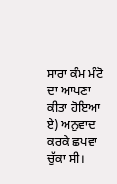ਸਾਰਾ ਕੰਮ ਮੰਟੋ ਦਾ ਆਪਣਾ ਕੀਤਾ ਹੋਇਆ ਏ) ਅਨੁਵਾਦ ਕਰਕੇ ਛਪਵਾ ਚੁੱਕਾ ਸੀ।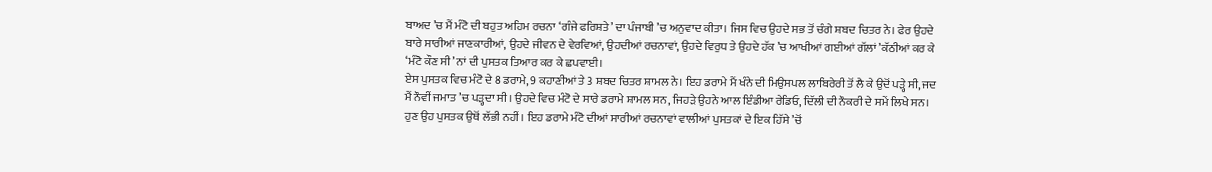ਬਾਅਦ ’ਚ ਮੈਂ ਮੰਟੋ ਦੀ ਬਹੁਤ ਅਹਿਮ ਰਚਨਾ ‘ਗੰਜੇ ਫਰਿਸ਼ਤੇ’ ਦਾ ਪੰਜਾਬੀ ’ਚ ਅਨੁਵਾਦ ਕੀਤਾ। ਜਿਸ ਵਿਚ ਉਹਦੇ ਸਭ ਤੋਂ ਚੰਗੇ ਸ਼ਬਦ ਚਿਤਰ ਨੇ। ਫੇਰ ਉਹਦੇ ਬਾਰੇ ਸਾਰੀਆਂ ਜਾਣਕਾਰੀਆਂ, ਉਹਦੇ ਜੀਵਨ ਦੇ ਵੇਰਵਿਆਂ, ਉਹਦੀਆਂ ਰਚਨਾਵਾਂ, ਉਹਦੇ ਵਿਰੁਧ ਤੇ ਉਹਦੇ ਹੱਕ ’ਚ ਆਖੀਆਂ ਗਈਆਂ ਗੱਲਾਂ ’ਕੱਠੀਆਂ ਕਰ ਕੇ ‘ਮੰਟੋ ਕੌਣ ਸੀ’ ਨਾਂ ਦੀ ਪੁਸਤਕ ਤਿਆਰ ਕਰ ਕੇ ਛਪਵਾਈ।
ਏਸ ਪੁਸਤਕ ਵਿਚ ਮੰਟੋ ਦੇ 8 ਡਰਾਮੇ, 9 ਕਹਾਣੀਆਂ ਤੇ 3 ਸ਼ਬਦ ਚਿਤਰ ਸ਼ਾਮਲ ਨੇ। ਇਹ ਡਰਾਮੇ ਮੈਂ ਖੰਨੇ ਦੀ ਮਿਉਸਪਲ ਲਾਬਿਰੇਰੀ ਤੋਂ ਲੈ ਕੇ ਉਦੋਂ ਪੜ੍ਹੇ ਸੀ, ਜਦ ਮੈਂ ਨੌਵੀਂ ਜਮਾਤ ’ਚ ਪੜ੍ਹਦਾ ਸੀ। ਉਹਦੇ ਵਿਚ ਮੰਟੋ ਦੇ ਸਾਰੇ ਡਰਾਮੇ ਸ਼ਾਮਲ ਸਨ, ਜਿਹੜੇ ਉਹਨੇ ਆਲ ਇੰਡੀਆ ਰੇਡਿਓ, ਦਿੱਲੀ ਦੀ ਨੌਕਰੀ ਦੇ ਸਮੇਂ ਲਿਖੇ ਸਨ। ਹੁਣ ਉਹ ਪੁਸਤਕ ਉਥੋਂ ਲੱਭੀ ਨਹੀਂ। ਇਹ ਡਰਾਮੇ ਮੰਟੋ ਦੀਆਂ ਸਾਰੀਆਂ ਰਚਨਾਵਾਂ ਵਾਲੀਆਂ ਪੁਸਤਕਾਂ ਦੇ ਇਕ ਹਿੱਸੇ ’ਚੋਂ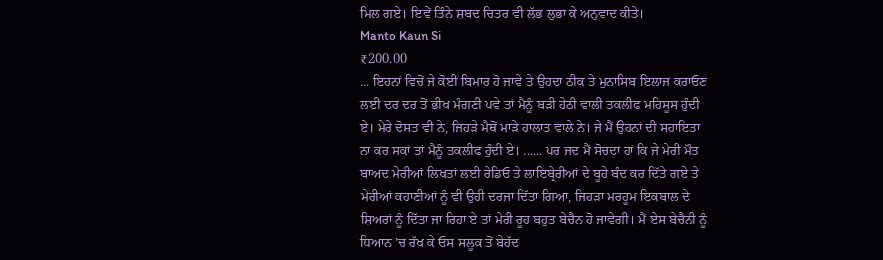ਮਿਲ ਗਏ। ਇਵੇਂ ਤਿੰਨੇ ਸ਼ਬਦ ਚਿਤਰ ਵੀ ਲੱਭ ਲੁਭਾ ਕੇ ਅਨੁਵਾਦ ਕੀਤੇ।
Manto Kaun Si
₹200.00
... ਇਹਨਾਂ ਵਿਚੋਂ ਜੇ ਕੋਈ ਬਿਮਾਰ ਹੋ ਜਾਵੇ ਤੇ ਉਹਦਾ ਠੀਕ ਤੇ ਮੁਨਾਸਿਬ ਇਲਾਜ ਕਰਾਓਣ ਲਈ ਦਰ ਦਰ ਤੋਂ ਭੀਖ ਮੰਗਣੀ ਪਵੇ ਤਾਂ ਮੈਨੂੰ ਬੜੀ ਹੇਠੀ ਵਾਲੀ ਤਕਲੀਫ ਮਹਿਸੂਸ ਹੁੰਦੀ ਏ। ਮੇਰੇ ਦੋਸਤ ਵੀ ਨੇ, ਜਿਹੜੇ ਮੈਥੋਂ ਮਾੜੇ ਹਾਲਾਤ ਵਾਲੇ ਨੇ। ਜੇ ਮੈਂ ਉਹਨਾਂ ਦੀ ਸਹਾਇਤਾ ਨਾ ਕਰ ਸਕਾਂ ਤਾਂ ਮੈਨੂੰ ਤਕਲੀਫ ਹੁੰਦੀ ਏ। ...... ਪਰ ਜਦ ਮੈਂ ਸੋਚਦਾ ਹਾਂ ਕਿ ਜੇ ਮੇਰੀ ਮੌਤ ਬਾਅਦ ਮੇਰੀਆਂ ਲਿਖਤਾਂ ਲਈ ਰੇਡਿਓ ਤੇ ਲਾਇਬ੍ਰੇਰੀਆਂ ਦੇ ਬੂਹੇ ਬੰਦ ਕਰ ਦਿੱਤੇ ਗਏ ਤੇ ਮੇਰੀਆਂ ਕਹਾਣੀਆਂ ਨੂੰ ਵੀ ਉਹੀ ਦਰਜਾ ਦਿੱਤਾ ਗਿਆ, ਜਿਹੜਾ ਮਰਹੂਮ ਇਕਬਾਲ ਦੇ ਸ਼ਿਅਰਾਂ ਨੂੰ ਦਿੱਤਾ ਜਾ ਰਿਹਾ ਏ ਤਾਂ ਮੇਰੀ ਰੂਹ ਬਹੁਤ ਬੇਚੈਨ ਹੋ ਜਾਵੇਗੀ। ਮੈਂ ਏਸ ਬੇਚੈਨੀ ਨੂੰ ਧਿਆਨ ’ਚ ਰੱਖ ਕੇ ਓਸ ਸਲੂਕ ਤੋਂ ਬੇਹੱਦ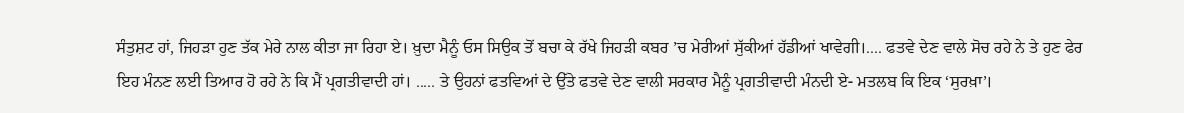ਸੰਤੁਸ਼ਟ ਹਾਂ, ਜਿਹੜਾ ਹੁਣ ਤੱਕ ਮੇਰੇ ਨਾਲ ਕੀਤਾ ਜਾ ਰਿਹਾ ਏ। ਖ਼ੁਦਾ ਮੈਨੂੰ ਓਸ ਸਿਉਕ ਤੋਂ ਬਚਾ ਕੇ ਰੱਖੇ ਜਿਹੜੀ ਕਬਰ ’ਚ ਮੇਰੀਆਂ ਸੁੱਕੀਆਂ ਹੱਡੀਆਂ ਖਾਵੇਗੀ।.... ਫਤਵੇ ਦੇਣ ਵਾਲੇ ਸੋਚ ਰਹੇ ਨੇ ਤੇ ਹੁਣ ਫੇਰ ਇਹ ਮੰਨਣ ਲਈ ਤਿਆਰ ਹੋ ਰਹੇ ਨੇ ਕਿ ਮੈਂ ਪ੍ਰਗਤੀਵਾਦੀ ਹਾਂ। ..... ਤੇ ਉਹਨਾਂ ਫਤਵਿਆਂ ਦੇ ਉੱਤੇ ਫਤਵੇ ਦੇਣ ਵਾਲੀ ਸਰਕਾਰ ਮੈਨੂੰ ਪ੍ਰਗਤੀਵਾਦੀ ਮੰਨਦੀ ਏ- ਮਤਲਬ ਕਿ ਇਕ ‘ਸੁਰਖ਼ਾ’।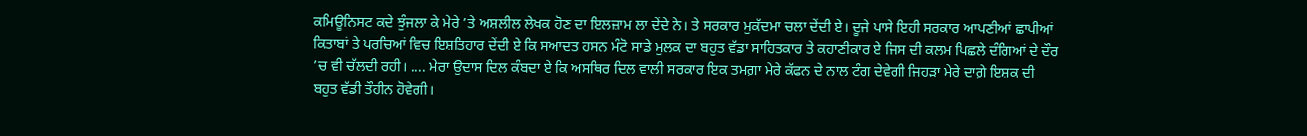ਕਮਿਊਨਿਸਟ ਕਦੇ ਝੁੰਜਲਾ ਕੇ ਮੇਰੇ ’ਤੇ ਅਸ਼ਲੀਲ ਲੇਖਕ ਹੋਣ ਦਾ ਇਲਜ਼ਾਮ ਲਾ ਦੇਂਦੇ ਨੇ। ਤੇ ਸਰਕਾਰ ਮੁਕੱਦਮਾ ਚਲਾ ਦੇਂਦੀ ਏ। ਦੂਜੇ ਪਾਸੇ ਇਹੀ ਸਰਕਾਰ ਆਪਣੀਆਂ ਛਾਪੀਆਂ ਕਿਤਾਬਾਂ ਤੇ ਪਰਚਿਆਂ ਵਿਚ ਇਸ਼ਤਿਹਾਰ ਦੇਂਦੀ ਏ ਕਿ ਸਆਦਤ ਹਸਨ ਮੰਟੋ ਸਾਡੇ ਮੁਲਕ ਦਾ ਬਹੁਤ ਵੱਡਾ ਸਾਹਿਤਕਾਰ ਤੇ ਕਹਾਣੀਕਾਰ ਏ ਜਿਸ ਦੀ ਕਲਮ ਪਿਛਲੇ ਦੰਗਿਆਂ ਦੇ ਦੌਰ ’ਚ ਵੀ ਚੱਲਦੀ ਰਹੀ। .... ਮੇਰਾ ਉਦਾਸ ਦਿਲ ਕੰਬਦਾ ਏ ਕਿ ਅਸਥਿਰ ਦਿਲ ਵਾਲੀ ਸਰਕਾਰ ਇਕ ਤਮਗ਼ਾ ਮੇਰੇ ਕੱਫਨ ਦੇ ਨਾਲ ਟੰਗ ਦੇਵੇਗੀ ਜਿਹੜਾ ਮੇਰੇ ਦਾਗ਼ੇ ਇਸ਼ਕ ਦੀ ਬਹੁਤ ਵੱਡੀ ਤੌਹੀਨ ਹੋਵੇਗੀ।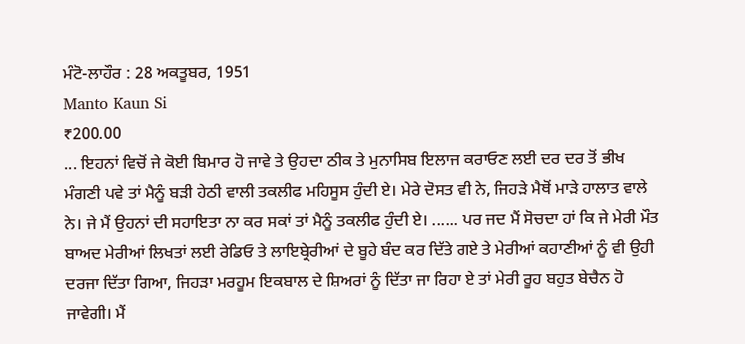ਮੰਟੋ-ਲਾਹੌਰ : 28 ਅਕਤੂਬਰ, 1951
Manto Kaun Si
₹200.00
... ਇਹਨਾਂ ਵਿਚੋਂ ਜੇ ਕੋਈ ਬਿਮਾਰ ਹੋ ਜਾਵੇ ਤੇ ਉਹਦਾ ਠੀਕ ਤੇ ਮੁਨਾਸਿਬ ਇਲਾਜ ਕਰਾਓਣ ਲਈ ਦਰ ਦਰ ਤੋਂ ਭੀਖ ਮੰਗਣੀ ਪਵੇ ਤਾਂ ਮੈਨੂੰ ਬੜੀ ਹੇਠੀ ਵਾਲੀ ਤਕਲੀਫ ਮਹਿਸੂਸ ਹੁੰਦੀ ਏ। ਮੇਰੇ ਦੋਸਤ ਵੀ ਨੇ, ਜਿਹੜੇ ਮੈਥੋਂ ਮਾੜੇ ਹਾਲਾਤ ਵਾਲੇ ਨੇ। ਜੇ ਮੈਂ ਉਹਨਾਂ ਦੀ ਸਹਾਇਤਾ ਨਾ ਕਰ ਸਕਾਂ ਤਾਂ ਮੈਨੂੰ ਤਕਲੀਫ ਹੁੰਦੀ ਏ। ...... ਪਰ ਜਦ ਮੈਂ ਸੋਚਦਾ ਹਾਂ ਕਿ ਜੇ ਮੇਰੀ ਮੌਤ ਬਾਅਦ ਮੇਰੀਆਂ ਲਿਖਤਾਂ ਲਈ ਰੇਡਿਓ ਤੇ ਲਾਇਬ੍ਰੇਰੀਆਂ ਦੇ ਬੂਹੇ ਬੰਦ ਕਰ ਦਿੱਤੇ ਗਏ ਤੇ ਮੇਰੀਆਂ ਕਹਾਣੀਆਂ ਨੂੰ ਵੀ ਉਹੀ ਦਰਜਾ ਦਿੱਤਾ ਗਿਆ, ਜਿਹੜਾ ਮਰਹੂਮ ਇਕਬਾਲ ਦੇ ਸ਼ਿਅਰਾਂ ਨੂੰ ਦਿੱਤਾ ਜਾ ਰਿਹਾ ਏ ਤਾਂ ਮੇਰੀ ਰੂਹ ਬਹੁਤ ਬੇਚੈਨ ਹੋ ਜਾਵੇਗੀ। ਮੈਂ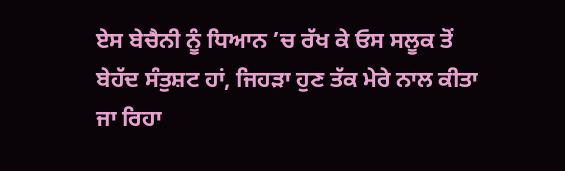ਏਸ ਬੇਚੈਨੀ ਨੂੰ ਧਿਆਨ ’ਚ ਰੱਖ ਕੇ ਓਸ ਸਲੂਕ ਤੋਂ ਬੇਹੱਦ ਸੰਤੁਸ਼ਟ ਹਾਂ, ਜਿਹੜਾ ਹੁਣ ਤੱਕ ਮੇਰੇ ਨਾਲ ਕੀਤਾ ਜਾ ਰਿਹਾ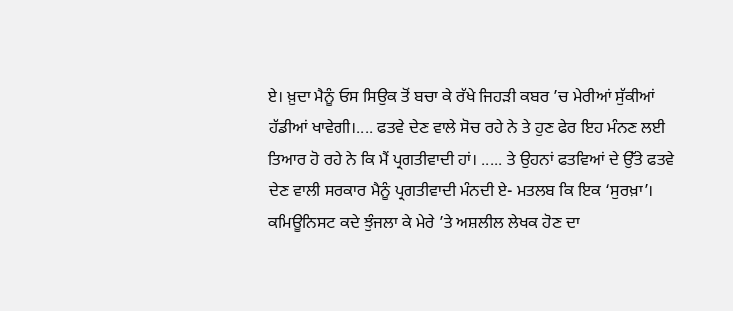ਏ। ਖ਼ੁਦਾ ਮੈਨੂੰ ਓਸ ਸਿਉਕ ਤੋਂ ਬਚਾ ਕੇ ਰੱਖੇ ਜਿਹੜੀ ਕਬਰ ’ਚ ਮੇਰੀਆਂ ਸੁੱਕੀਆਂ ਹੱਡੀਆਂ ਖਾਵੇਗੀ।.... ਫਤਵੇ ਦੇਣ ਵਾਲੇ ਸੋਚ ਰਹੇ ਨੇ ਤੇ ਹੁਣ ਫੇਰ ਇਹ ਮੰਨਣ ਲਈ ਤਿਆਰ ਹੋ ਰਹੇ ਨੇ ਕਿ ਮੈਂ ਪ੍ਰਗਤੀਵਾਦੀ ਹਾਂ। ..... ਤੇ ਉਹਨਾਂ ਫਤਵਿਆਂ ਦੇ ਉੱਤੇ ਫਤਵੇ ਦੇਣ ਵਾਲੀ ਸਰਕਾਰ ਮੈਨੂੰ ਪ੍ਰਗਤੀਵਾਦੀ ਮੰਨਦੀ ਏ- ਮਤਲਬ ਕਿ ਇਕ ‘ਸੁਰਖ਼ਾ’। ਕਮਿਊਨਿਸਟ ਕਦੇ ਝੁੰਜਲਾ ਕੇ ਮੇਰੇ ’ਤੇ ਅਸ਼ਲੀਲ ਲੇਖਕ ਹੋਣ ਦਾ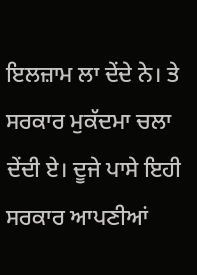ਇਲਜ਼ਾਮ ਲਾ ਦੇਂਦੇ ਨੇ। ਤੇ ਸਰਕਾਰ ਮੁਕੱਦਮਾ ਚਲਾ ਦੇਂਦੀ ਏ। ਦੂਜੇ ਪਾਸੇ ਇਹੀ ਸਰਕਾਰ ਆਪਣੀਆਂ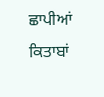ਛਾਪੀਆਂ ਕਿਤਾਬਾਂ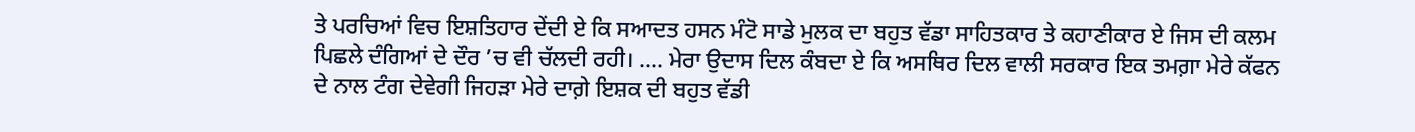ਤੇ ਪਰਚਿਆਂ ਵਿਚ ਇਸ਼ਤਿਹਾਰ ਦੇਂਦੀ ਏ ਕਿ ਸਆਦਤ ਹਸਨ ਮੰਟੋ ਸਾਡੇ ਮੁਲਕ ਦਾ ਬਹੁਤ ਵੱਡਾ ਸਾਹਿਤਕਾਰ ਤੇ ਕਹਾਣੀਕਾਰ ਏ ਜਿਸ ਦੀ ਕਲਮ ਪਿਛਲੇ ਦੰਗਿਆਂ ਦੇ ਦੌਰ ’ਚ ਵੀ ਚੱਲਦੀ ਰਹੀ। .... ਮੇਰਾ ਉਦਾਸ ਦਿਲ ਕੰਬਦਾ ਏ ਕਿ ਅਸਥਿਰ ਦਿਲ ਵਾਲੀ ਸਰਕਾਰ ਇਕ ਤਮਗ਼ਾ ਮੇਰੇ ਕੱਫਨ ਦੇ ਨਾਲ ਟੰਗ ਦੇਵੇਗੀ ਜਿਹੜਾ ਮੇਰੇ ਦਾਗ਼ੇ ਇਸ਼ਕ ਦੀ ਬਹੁਤ ਵੱਡੀ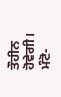ਤੌਹੀਨ ਹੋਵੇਗੀ।
ਮੰਟੋ-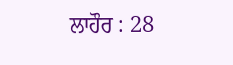ਲਾਹੌਰ : 28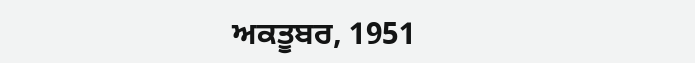ਅਕਤੂਬਰ, 1951